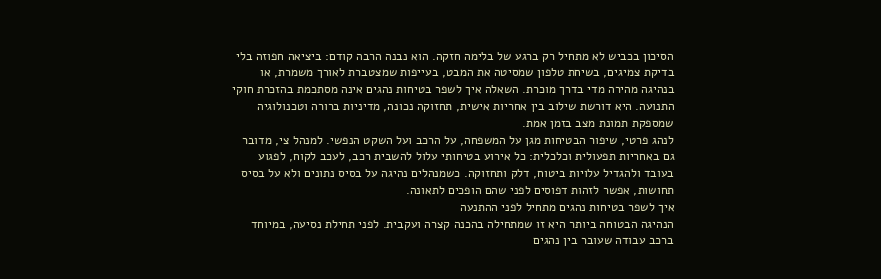הסיכון בכביש לא מתחיל רק ברגע של בלימה חזקה. הוא נבנה הרבה קודם: ביציאה חפוזה בלי בדיקת צמיגים, בשיחת טלפון שמסיטה את המבט, בעייפות שמצטברת לאורך משמרת, או בנהיגה מהירה מדי בדרך מוכרת. השאלה איך לשפר בטיחות נהגים אינה מסתכמת בהזכרת חוקי התנועה. היא דורשת שילוב בין אחריות אישית, תחזוקה נכונה, מדיניות ברורה וטכנולוגיה שמספקת תמונת מצב בזמן אמת.
לנהג פרטי, שיפור הבטיחות מגן על המשפחה, על הרכב ועל השקט הנפשי. למנהל צי, מדובר גם באחריות תפעולית וכלכלית: כל אירוע בטיחותי עלול להשבית רכב, לעכב לקוח, לפגוע בעובד ולהגדיל עלויות ביטוח, דלק ותחזוקה. כשמנהלים נהיגה על בסיס נתונים ולא על בסיס תחושות, אפשר לזהות דפוסים לפני שהם הופכים לתאונה.
איך לשפר בטיחות נהגים מתחיל לפני ההתנעה
הנהיגה הבטוחה ביותר היא זו שמתחילה בהכנה קצרה ועקבית. לפני תחילת נסיעה, במיוחד ברכב עבודה שעובר בין נהגים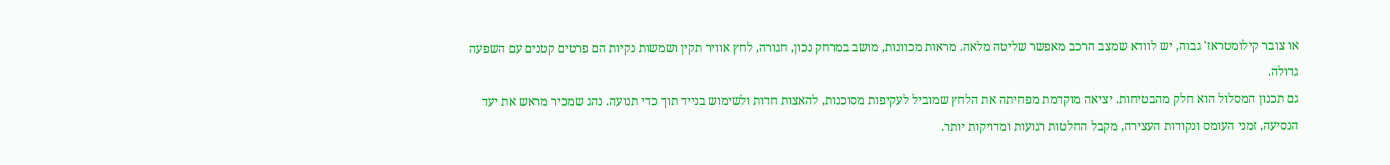או צובר קילומטראז' גבוה, יש לוודא שמצב הרכב מאפשר שליטה מלאה. מראות מכוונות, מושב במרחק נכון, חגורה, לחץ אוויר תקין ושמשות נקיות הם פרטים קטנים עם השפעה גדולה.
גם תכנון המסלול הוא חלק מהבטיחות. יציאה מוקדמת מפחיתה את הלחץ שמוביל לעקיפות מסוכנות, להאצות חדות ולשימוש בנייד תוך כדי תנועה. נהג שמכיר מראש את יעד הנסיעה, זמני העומס ונקודות העצירה, מקבל החלטות רגועות ומדויקות יותר.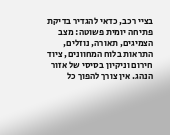בציי רכב, כדאי להגדיר בדיקת פתיחה יומית פשוטה: מצב הצמיגים, תאורה, נוזלים, התראות בלוח המחוונים, ציוד חירום וניקיון בסיסי של אזור הנהג. אין צורך להפוך כל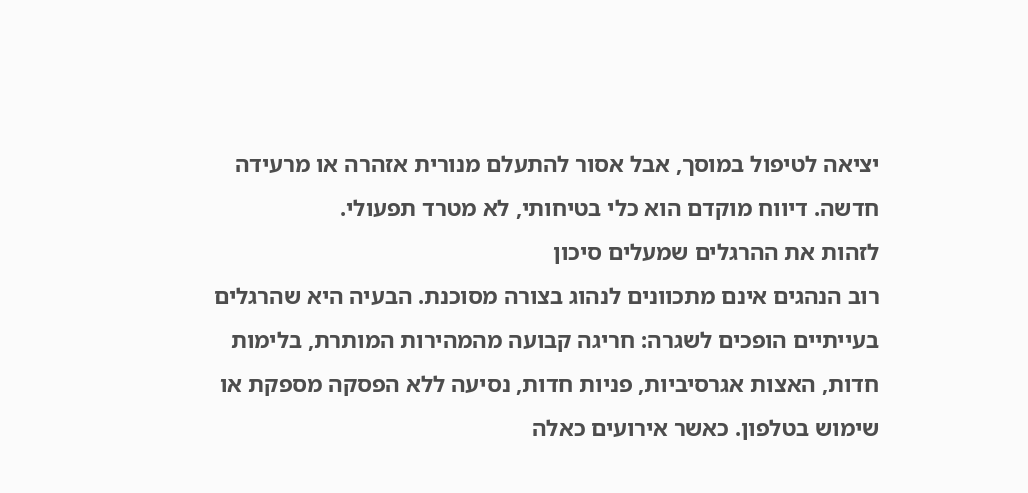יציאה לטיפול במוסך, אבל אסור להתעלם מנורית אזהרה או מרעידה חדשה. דיווח מוקדם הוא כלי בטיחותי, לא מטרד תפעולי.
לזהות את ההרגלים שמעלים סיכון
רוב הנהגים אינם מתכוונים לנהוג בצורה מסוכנת. הבעיה היא שהרגלים בעייתיים הופכים לשגרה: חריגה קבועה מהמהירות המותרת, בלימות חדות, האצות אגרסיביות, פניות חדות, נסיעה ללא הפסקה מספקת או שימוש בטלפון. כאשר אירועים כאלה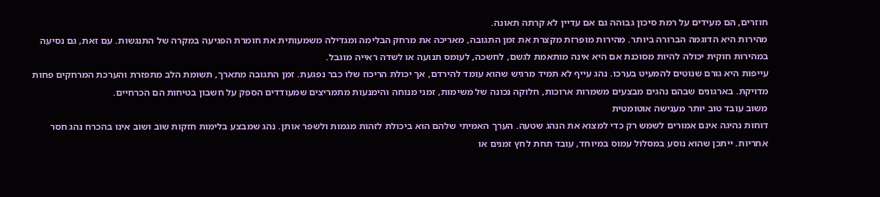חוזרים, הם מעידים על רמת סיכון גבוהה גם אם עדיין לא קרתה תאונה.
מהירות היא הדוגמה הברורה ביותר. מהירות מופרזת מקצרת את זמן התגובה, מאריכה את מרחק הבלימה ומגדילה משמעותית את חומרת הפגיעה במקרה של התנגשות. עם זאת, גם נסיעה במהירות חוקית יכולה להיות מסוכנת אם היא אינה מותאמת לגשם, לחשכה, לעומס תנועה או לשדה ראייה מוגבל.
עייפות היא גורם שנוטים להמעיט בערכו. נהג עייף לא תמיד מרגיש שהוא עומד להירדם, אך יכולת הריכוז שלו כבר נפגעת. זמן התגובה מתארך, תשומת הלב מתפזרת והערכת המרחקים פחות מדויקת. בארגונים שבהם נהגים מבצעים משמרות ארוכות, חלוקה נכונה של משימות, זמני מנוחה והימנעות מתמריצים שמעודדים הספק על חשבון בטיחות הם הכרחיים.
משוב עובד טוב יותר מענישה אוטומטית
דוחות נהיגה אינם אמורים לשמש רק כדי למצוא את הנהג שטעה. הערך האמיתי שלהם הוא ביכולת לזהות מגמות ולשפר אותן. נהג שמבצע בלימות חזקות שוב ושוב אינו בהכרח נהג חסר אחריות. ייתכן שהוא נוסע במסלול עמוס במיוחד, עובד תחת לחץ זמנים או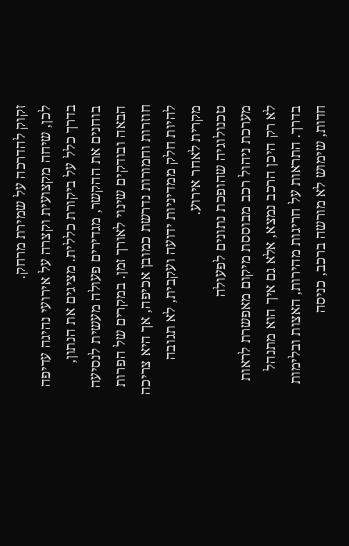זקוק להדרכה על שמירת מרחק.
לכן, שיחה מקצועית וקצרה על אירועי נהיגה עדיפה בדרך כלל על ביקורת כללית. מציגים את הנתון, בוחנים את ההקשר, מגדירים פעולה מעשית לנסיעה הבאה ובודקים שינוי לאורך זמן. במקרים של הפרות חוזרות וחמורות נדרשת כמובן אכיפה, אך היא צריכה להיות חלק ממדיניות ידועה ועקבית, לא תגובה מקרית לאחר אירוע.
טכנולוגיה שהופכת נתונים לפעולה
מערכת ניהול רכב מבוססת מיקום מאפשרת לראות לא רק היכן הרכב נמצא, אלא גם איך הוא מתנהל בדרך. התראות על חריגות מהירות, האצות ובלימות חדות, שימוש לא מורשה ברכב, כניסה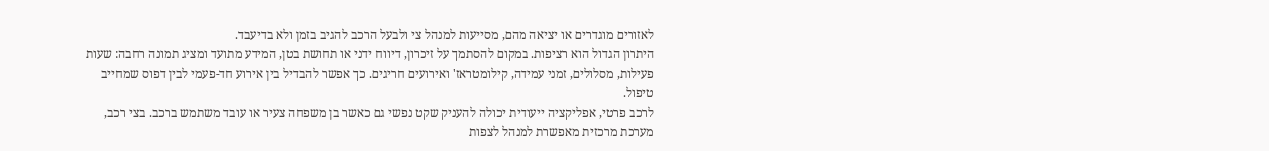לאזורים מוגדרים או יציאה מהם, מסייעות למנהל צי ולבעל הרכב להגיב בזמן ולא בדיעבד.
היתרון הגדול הוא רציפות. במקום להסתמך על זיכרון, דיווח ידני או תחושת בטן, המידע מתועד ומציג תמונה רחבה: שעות פעילות, מסלולים, זמני עמידה, קילומטראז' ואירועים חריגים. כך אפשר להבדיל בין אירוע חד-פעמי לבין דפוס שמחייב טיפול.
לרכב פרטי, אפליקציה ייעודית יכולה להעניק שקט נפשי גם כאשר בן משפחה צעיר או עובד משתמש ברכב. בצי רכב, מערכת מרכזית מאפשרת למנהל לצפות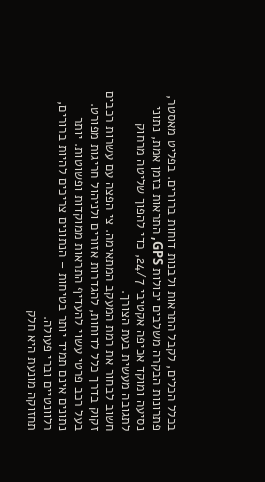בכלל הכלים, לקבל התראות ולבנות דוחות ברורים. בפליט מאסטר, פתרונות הבקרה משלבים יכולות GPS, התראות בזמן אמת, נתוני נסיעה ומוקד אכיפה אקטיבי 24/7, כדי להפוך שליטה מרחוק לתגובה מעשית בעת הצורך.
חשוב לבחור את רמת המעקב המתאימה. צי הפצה עם עשרות רכבים זקוק בדרך כלל לדוחות, להגדרות אזורים ולניהול חריגות מפורט. בעל רכב פרטי עשוי להעדיף התראות ממוקדות ופשוטות. יותר נתונים אינם תמיד יותר בטיחות – הנתונים צריכים להיות ברורים, רלוונטיים וברי פעולה.
תחזוקה מונעת היא חלק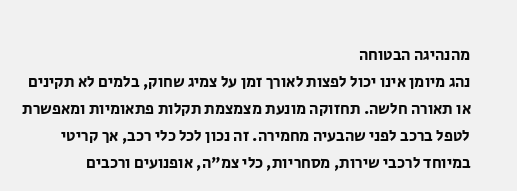מהנהיגה הבטוחה
נהג מיומן אינו יכול לפצות לאורך זמן על צמיג שחוק, בלמים לא תקינים או תאורה חלשה. תחזוקה מונעת מצמצמת תקלות פתאומיות ומאפשרת לטפל ברכב לפני שהבעיה מחמירה. זה נכון לכל כלי רכב, אך קריטי במיוחד לרכבי שירות, מסחריות, כלי צמ"ה, אופנועים ורכבים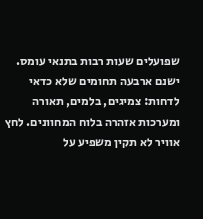שפועלים שעות רבות בתנאי עומס.
ישנם ארבעה תחומים שלא כדאי לדחות: צמיגים, בלמים, תאורה ומערכות אזהרה בלוח המחוונים. לחץ אוויר לא תקין משפיע על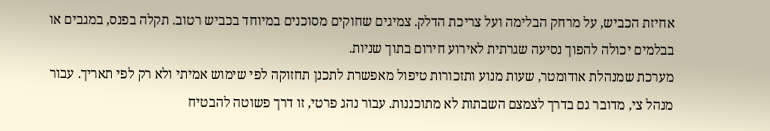אחיזת הכביש, על מרחק הבלימה ועל צריכת הדלק. צמיגים שחוקים מסוכנים במיוחד בכביש רטוב. תקלה בפנס, במגבים או בבלמים יכולה להפוך נסיעה שגרתית לאירוע חירום בתוך שניות.
מערכת שמנהלת אודומטר, שעות מנוע ותזכורות טיפול מאפשרת לתכנן תחזוקה לפי שימוש אמיתי ולא רק לפי תאריך. עבור מנהל צי, מדובר גם בדרך לצמצם השבתות לא מתוכננות. עבור נהג פרטי, זו דרך פשוטה להבטיח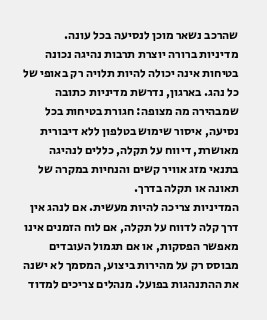שהרכב נשאר מוכן לנסיעה בכל עונה.
מדיניות ברורה יוצרת תרבות נהיגה נכונה
בטיחות אינה יכולה להיות תלויה רק באופי של כל נהג. בארגון, נדרשת מדיניות כתובה שמבהירה מה מצופה: חגורת בטיחות בכל נסיעה, איסור שימוש בטלפון ללא דיבורית מאושרת, דיווח על תקלה, כללים לנהיגה בתנאי מזג אוויר קשים והנחיות במקרה של תאונה או תקלה בדרך.
המדיניות צריכה להיות מעשית. אם לנהג אין דרך קלה לדווח על תקלה, אם לוח הזמנים אינו מאפשר הפסקות, או אם תגמול העובדים מבוסס רק על מהירות ביצוע, המסמך לא ישנה את ההתנהגות בפועל. מנהלים צריכים למדוד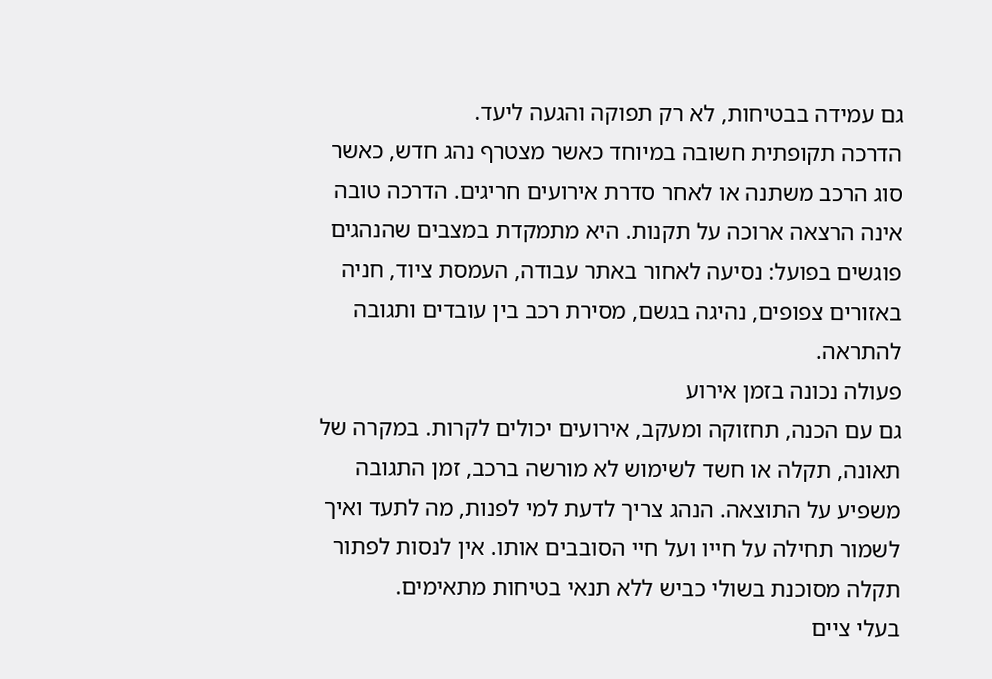גם עמידה בבטיחות, לא רק תפוקה והגעה ליעד.
הדרכה תקופתית חשובה במיוחד כאשר מצטרף נהג חדש, כאשר סוג הרכב משתנה או לאחר סדרת אירועים חריגים. הדרכה טובה אינה הרצאה ארוכה על תקנות. היא מתמקדת במצבים שהנהגים פוגשים בפועל: נסיעה לאחור באתר עבודה, העמסת ציוד, חניה באזורים צפופים, נהיגה בגשם, מסירת רכב בין עובדים ותגובה להתראה.
פעולה נכונה בזמן אירוע
גם עם הכנה, תחזוקה ומעקב, אירועים יכולים לקרות. במקרה של תאונה, תקלה או חשד לשימוש לא מורשה ברכב, זמן התגובה משפיע על התוצאה. הנהג צריך לדעת למי לפנות, מה לתעד ואיך לשמור תחילה על חייו ועל חיי הסובבים אותו. אין לנסות לפתור תקלה מסוכנת בשולי כביש ללא תנאי בטיחות מתאימים.
בעלי ציים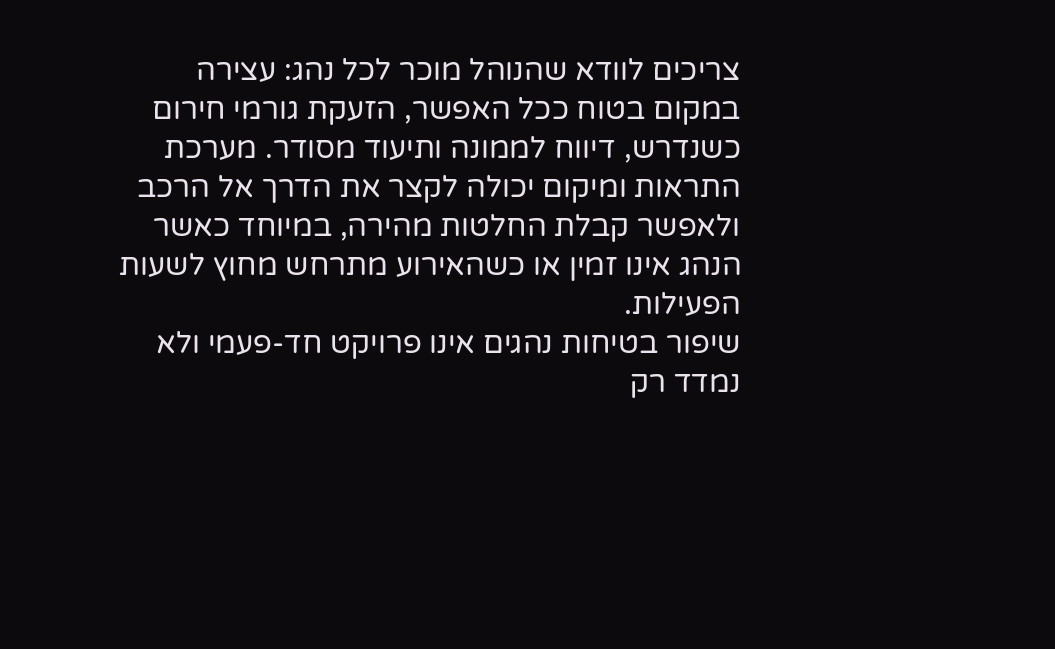צריכים לוודא שהנוהל מוכר לכל נהג: עצירה במקום בטוח ככל האפשר, הזעקת גורמי חירום כשנדרש, דיווח לממונה ותיעוד מסודר. מערכת התראות ומיקום יכולה לקצר את הדרך אל הרכב ולאפשר קבלת החלטות מהירה, במיוחד כאשר הנהג אינו זמין או כשהאירוע מתרחש מחוץ לשעות הפעילות.
שיפור בטיחות נהגים אינו פרויקט חד-פעמי ולא נמדד רק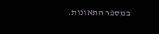במספר התאונות.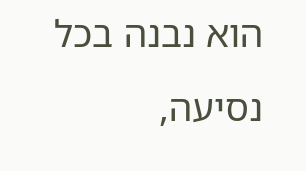הוא נבנה בכל נסיעה,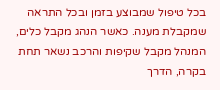בכל טיפול שמבוצע בזמן ובכל התראה שמקבלת מענה. כאשר הנהג מקבל כלים, המנהל מקבל שקיפות והרכב נשאר תחת בקרה, הדרך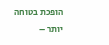הופכת בטוחה יותר –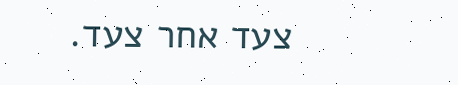צעד אחר צעד.